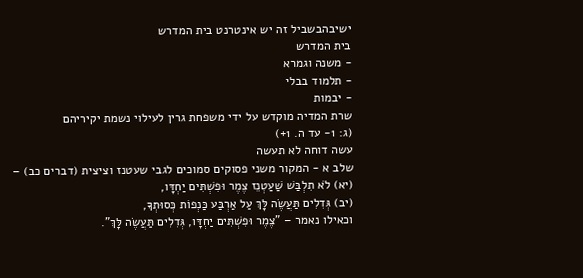ישיבהבשביל זה יש אינטרנט בית המדרש
בית המדרש
- משנה וגמרא
- תלמוד בבלי
- יבמות
שרת המדיה מוקדש על ידי משפחת גרין לעילוי נשמת יקיריהם
(ג: 1- עד ה. 1+)
עשה דוחה לא תעשה
שלב א - המקור משני פסוקים סמוכים לגבי שעטנז וציצית (דברים כב) –
(יא) לֹא תִלְבַּשׁ שַׁעַטְנֵז צֶמֶר וּפִשְׁתִּים יַחְדָּו,
(יב) גְּדִלִים תַּעֲשֶׂה לָּךְ עַל אַרְבַּע כַּנְפוֹת כְּסוּתְךָ,
וכאילו נאמר – "צֶמֶר וּפִשְׁתִּים יַחְדָּו, גְּדִלִים תַּעֲשֶׂה לָּךְ".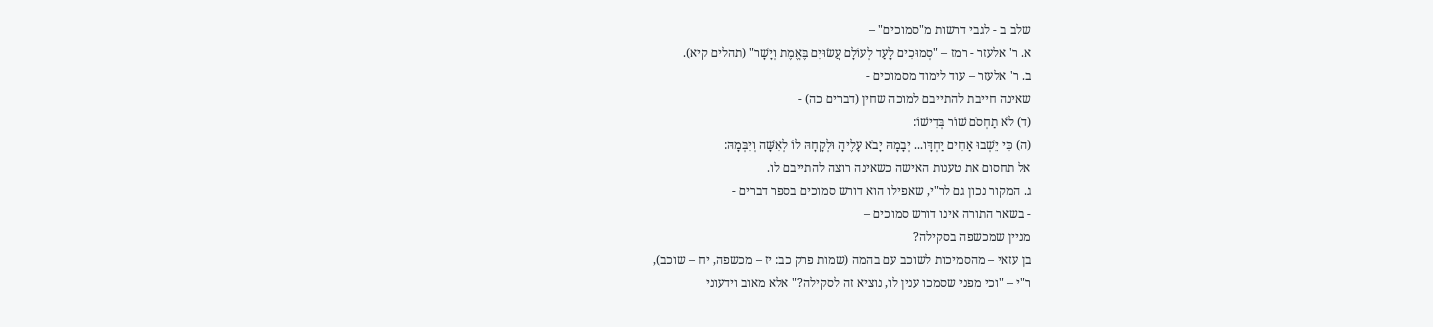שלב ב - לגבי דרשות מ"סמוכים" –
א. ר' אלעזר - רמז – "סְמוּכִים לָעַד לְעוֹלָם עֲשׂוּיִם בֶּאֱמֶת וְיָשָׁר" (תהלים קיא).
ב. ר' אלעזר – עוד לימוד מסמוכים -
שאינה חייבת להתייבם למוכה שחין (דברים כה) -
(ד) לֹא תַחְסֹם שׁוֹר בְּדִישׁוֹ:
(ה) כִּי יֵשְׁבוּ אַחִים יַחְדָּו... יְבָמָהּ יָבֹא עָלֶיהָ וּלְקָחָהּ לוֹ לְאִשָּׁה וְיִבְּמָהּ:
אל תחסום את טענות האישה כשאינה רוצה להתייבם לו.
ג. המקור נכון גם לר"י, שאפילו הוא דורש סמוכים בספר דברים -
- בשאר התורה אינו דורש סמוכים –
מניין שמכשפה בסקילה?
בן עזאי – מהסמיכות לשוכב עם בהמה (שמות פרק כב: יז – מכשפה, יח – שוכב),
ר"י – "וכי מפני שסמכו ענין לו, נוציא זה לסקילה?" אלא מאוב וידעוני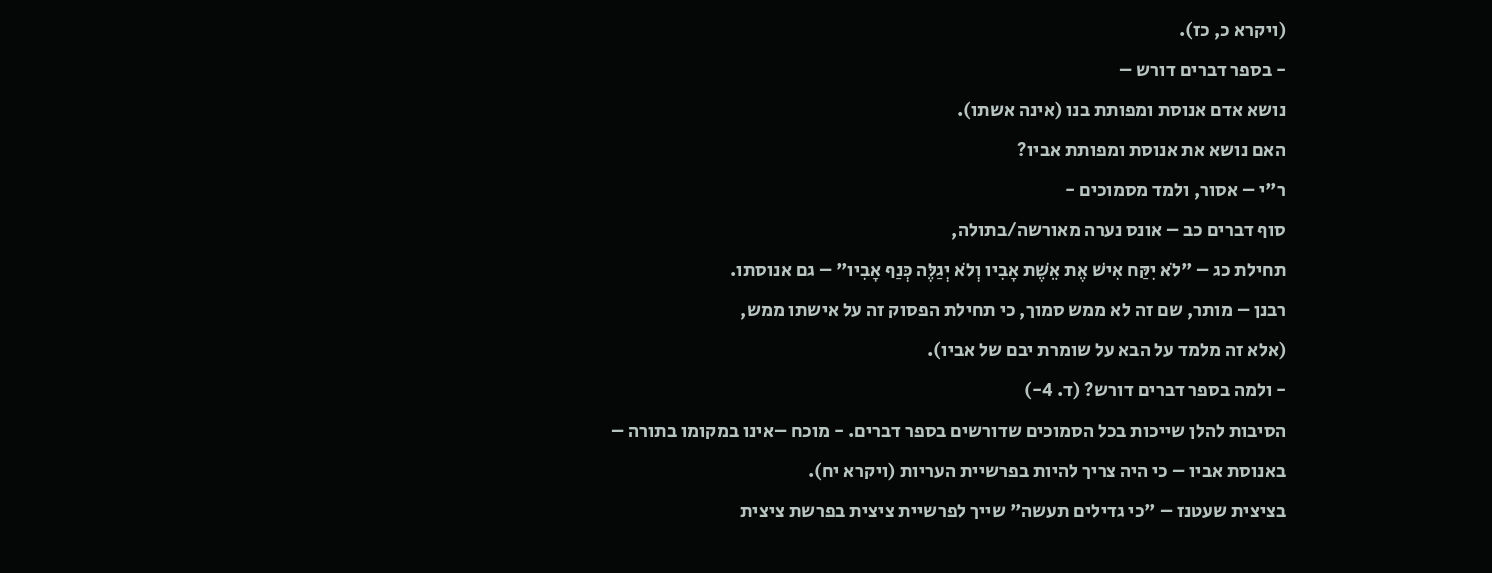(ויקרא כ, כז).
- בספר דברים דורש –
נושא אדם אנוסת ומפותת בנו (אינה אשתו).
האם נושא את אנוסת ומפותת אביו?
ר"י – אסור, ולמד מסמוכים -
סוף דברים כב – אונס נערה מאורשה/בתולה,
תחילת כג – "לֹא יִקַּח אִישׁ אֶת אֵשֶׁת אָבִיו וְלֹא יְגַלֶּה כְּנַף אָבִיו" – גם אנוסתו.
רבנן – מותר, שם זה לא ממש סמוך, כי תחילת הפסוק זה על אישתו ממש,
(אלא זה מלמד על הבא על שומרת יבם של אביו).
- ולמה בספר דברים דורש? (ד. 4-)
הסיבות להלן שייכות בכל הסמוכים שדורשים בספר דברים. - מוכח –אינו במקומו בתורה –
באנוסת אביו – כי היה צריך להיות בפרשיית העריות (ויקרא יח).
בציצית שעטנז – "כי גדילים תעשה" שייך לפרשיית ציצית בפרשת ציצית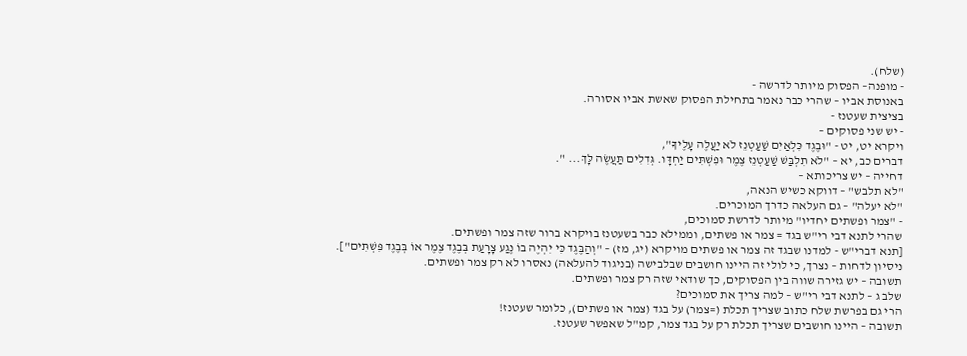(שלח).
- מופנה– הפסוק מיותר לדרשה -
באנוסת אביו – שהרי כבר נאמר בתחילת הפסוק שאשת אביו אסורה.
בציצית שעטנז -
- יש שני פסוקים –
ויקרא יט, יט - "וּבֶגֶד כִּלְאַיִם שַׁעַטְנֵז לֹא יַעֲלֶה עָלֶיךָ",
דברים כב, יא – "לֹא תִלְבַּשׁ שַׁעַטְנֵז צֶמֶר וּפִשְׁתִּים יַחְדָּו. גְּדִלִים תַּעֲשֶׂה לָּךְ... ".
דחייה – יש צריכותא –
"לא תלבש" – דווקא כשיש הנאה,
"לא יעלה" – גם העלאה כדרך המוכרים.
- "צמר ופשתים יחדיו" מיותר לדרשת סמוכים,
שהרי לתנא דבי רי"ש בגד = צמר או פשתים, וממילא כבר בשעטנז בויקרא ברור שזה צמר ופשתים.
[תנא דברי"ש - למדנו שבגד זה צמר או פשתים מויקרא (יג, מז) – "וְהַבֶּגֶד כִּי יִהְיֶה בוֹ נֶגַע צָרָעַת בְּבֶגֶד צֶמֶר אוֹ בְּבֶגֶד פִּשְׁתִּים"].
ניסיון לדחות – נצרך, כי לולי זה היינו חושבים שבלבישה (בניגוד להעלאה) נאסרו לא רק צמר ופשתים.
תשובה – יש גזירה שווה בין הפסוקים, כך שודאי שזה רק צמר ופשתים.
שלב ג – לתנא דבי רי"ש – למה צריך את סמוכים?
הרי גם בפרשת שלח כתוב שצריך תכלת (=צמר) על בגד (צמר או פשתים), כלומר שעטנז!
תשובה – היינו חושבים שצריך תכלת רק על בגד צמר, קמ"ל שאפשר שעטנז.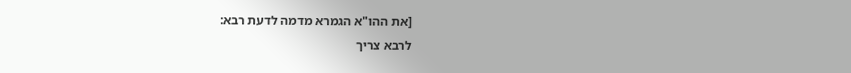[את ההו"א הגמרא מדמה לדעת רבא:
לרבא צריך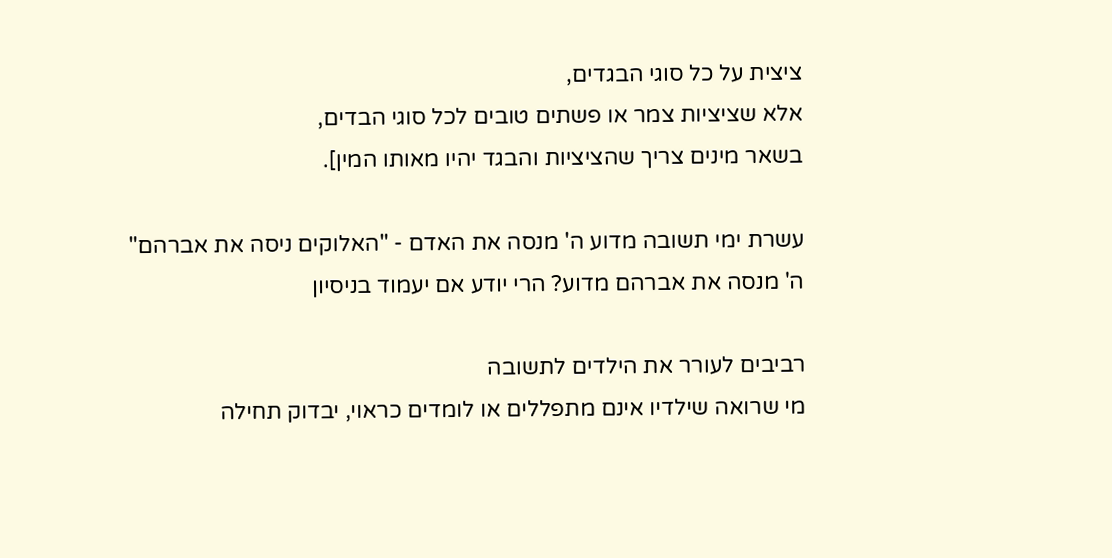ציצית על כל סוגי הבגדים,
אלא שציציות צמר או פשתים טובים לכל סוגי הבדים,
בשאר מינים צריך שהציציות והבגד יהיו מאותו המין].

עשרת ימי תשובה מדוע ה' מנסה את האדם - "האלוקים ניסה את אברהם"
ה' מנסה את אברהם מדוע? הרי יודע אם יעמוד בניסיון

רביבים לעורר את הילדים לתשובה
מי שרואה שילדיו אינם מתפללים או לומדים כראוי, יבדוק תחילה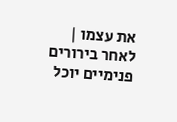את עצמו | לאחר בירורים פנימיים יוכל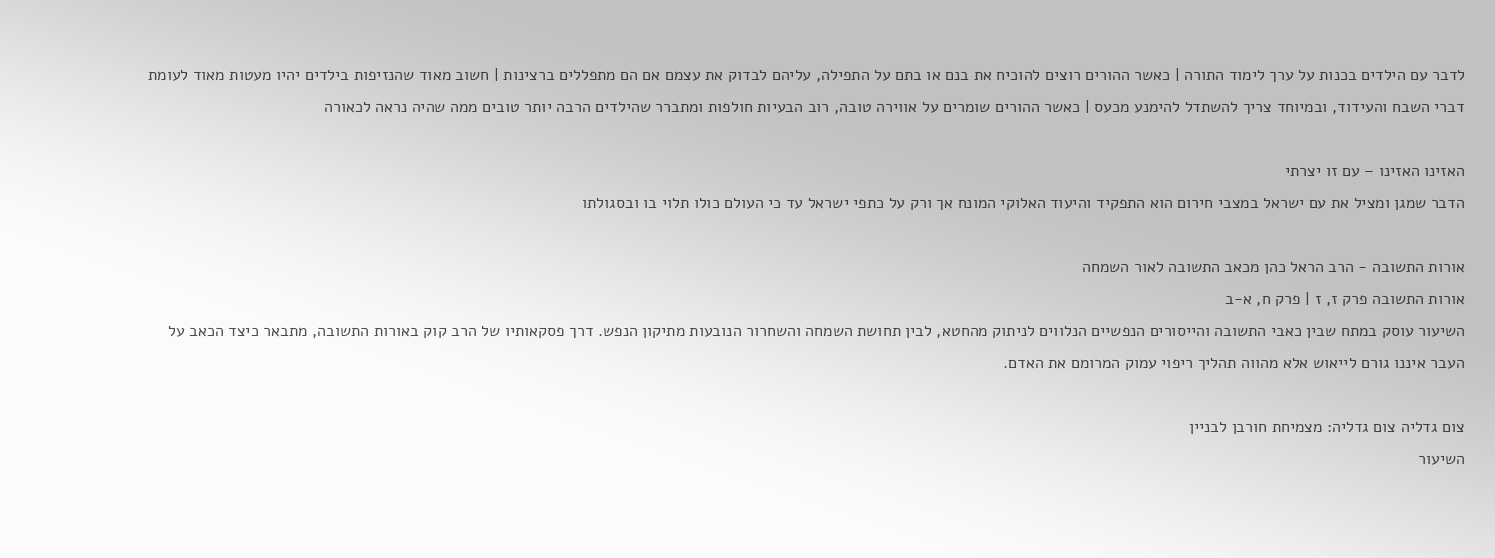לדבר עם הילדים בכנות על ערך לימוד התורה | כאשר ההורים רוצים להוכיח את בנם או בתם על התפילה, עליהם לבדוק את עצמם אם הם מתפללים ברצינות | חשוב מאוד שהנזיפות בילדים יהיו מעטות מאוד לעומת דברי השבח והעידוד, ובמיוחד צריך להשתדל להימנע מכעס | כאשר ההורים שומרים על אווירה טובה, רוב הבעיות חולפות ומתברר שהילדים הרבה יותר טובים ממה שהיה נראה לכאורה

האזינו האזינו – עם זו יצרתי
הדבר שמגן ומציל את עם ישראל במצבי חירום הוא התפקיד והיעוד האלוקי המונח אך ורק על כתפי ישראל עד כי העולם כולו תלוי בו ובסגולתו

אורות התשובה - הרב הראל כהן מכאב התשובה לאור השמחה
אורות התשובה פרק ז, ז | פרק ח, א-ב
השיעור עוסק במתח שבין כאבי התשובה והייסורים הנפשיים הנלווים לניתוק מהחטא, לבין תחושת השמחה והשחרור הנובעות מתיקון הנפש. דרך פסקאותיו של הרב קוק באורות התשובה, מתבאר כיצד הכאב על העבר איננו גורם לייאוש אלא מהווה תהליך ריפוי עמוק המרומם את האדם.

צום גדליה צום גדליה: מצמיחת חורבן לבניין
השיעור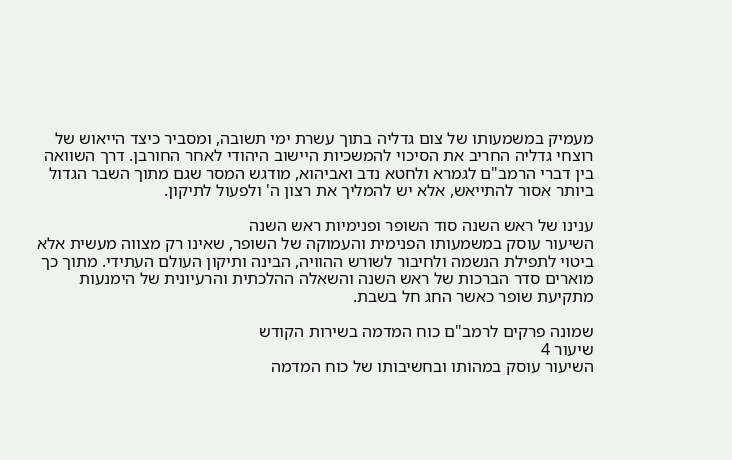מעמיק במשמעותו של צום גדליה בתוך עשרת ימי תשובה, ומסביר כיצד הייאוש של רוצחי גדליה החריב את הסיכוי להמשכיות היישוב היהודי לאחר החורבן. דרך השוואה בין דברי הרמב"ם לגמרא ולחטא נדב ואביהוא, מודגש המסר שגם מתוך השבר הגדול ביותר אסור להתייאש, אלא יש להמליך את רצון ה' ולפעול לתיקון.

ענינו של ראש השנה סוד השופר ופנימיות ראש השנה
השיעור עוסק במשמעותו הפנימית והעמוקה של השופר, שאינו רק מצווה מעשית אלא ביטוי לתפילת הנשמה ולחיבור לשורש ההוויה, הבינה ותיקון העולם העתידי. מתוך כך מוארים סדר הברכות של ראש השנה והשאלה ההלכתית והרעיונית של הימנעות מתקיעת שופר כאשר החג חל בשבת.

שמונה פרקים לרמב"ם כוח המדמה בשירות הקודש
שיעור 4
השיעור עוסק במהותו ובחשיבותו של כוח המדמה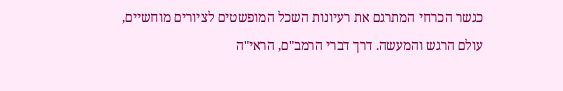כגשר הכרחי המתרגם את רעיונות השכל המופשטים לציורים מוחשיים, עולם הרגש והמעשה. דרך דברי הרמב"ם, הראי"ה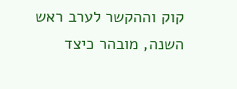קוק וההקשר לערב ראש השנה, מובהר כיצד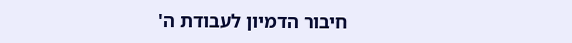חיבור הדמיון לעבודת ה'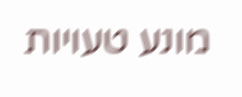מונע טעויות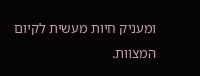ומעניק חיות מעשית לקיום המצוות.